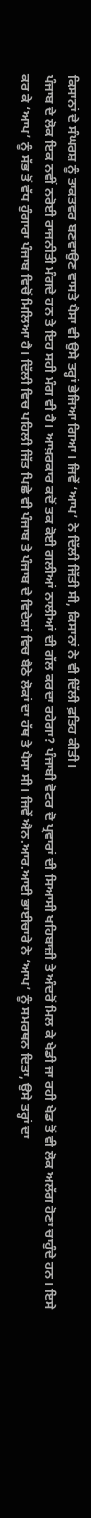ਕਿਸਾਨਾਂ ਦੇ ਸੰਘਰਸ਼ ਨੂੰ ਤਾਕਤਵਰ ਬਣਵਾਉਣ ਵਾਸਤੇ ਪੈਸਾ ਵੀ ਉਸੇ ਤਰ੍ਹਾਂ ਭੇਜਿਆ ਗਿਆ। ਜਿਵੇਂ ‘ਆਪ’ ਨੇ ਦਿੱਲੀ ਜਿੱਤੀ ਸੀ, ਕਿਸਾਨਾਂ ਨੇ ਵੀ ਦਿੱਲੀ ਫ਼ਤਿਹ ਕੀਤੀ।
ਪੰਜਾਬ ਦੇ ਲੋਕ ਇਕ ਨਵੀਂ ਨਰੋਈ ਰਾਜਨੀਤੀ ਮੰਗਦੇ ਹਨ ਤੇ ਇਹ ਸਹੀ ਮੰਗ ਵੀ ਹੈ। ਆਖ਼ਰਕਾਰ ਕਦੋਂ ਤਕ ਕੋਈ ਗਲੀਆਂ ਨਾਲੀਆਂ ਦੀ ਗੱਲ ਕਰਦਾ ਰਹੇਗਾ? ਪੰਜਾਬੀ ਵੋਟਰ ਦੋ ਪ੍ਰਵਾਰਾਂ ਦੀ ਸਿਆਸੀ ਖਹਿਬਾਜ਼ੀ ਤੇ ਅੰਦਰੋਂ ਮਿਲ ਕੇ ਖੇਡੀ ਜਾ ਰਹੀ ਖੇਡ ਤੋਂ ਵੀ ਲੋਕ ਅਲੱਗ ਹੋਣਾ ਚਾਹੁੰਦੇ ਹਨ। ਇਸੇ ਕਰ ਕੇ ‘ਆਪ’ ਨੂੰ ਸੱਭ ਤੋਂ ਵੱਧ ਹੁੰਗਾਰਾ ਪੰਜਾਬ ਵਿਚੋਂ ਮਿਲਿਆ ਹੈ। ਦਿੱਲੀ ਵਿਚ ਪਹਿਲੀ ਜਿੱਤ ਪਿਛੇ ਵੀ ਪੰਜਾਬ ਤੇ ਪੰਜਾਬ ਦੇ ਵਿਦੇਸ਼ਾਂ ਵਿਚ ਬੈਠੇ ਲੋਕਾਂ ਦਾ ਹੱਥ ਤੇ ਪੈਸਾ ਸੀ। ਜਿਵੇਂ ਐਨ.ਆਰ.ਆਈ ਭਾਈਚਾਰੇ ਨੇ ‘ਆਪ’ ਨੂੰ ਸਮਰਥਨ ਦਿਤਾ, ਉਸੇ ਤਰ੍ਹਾਂ ਦਾ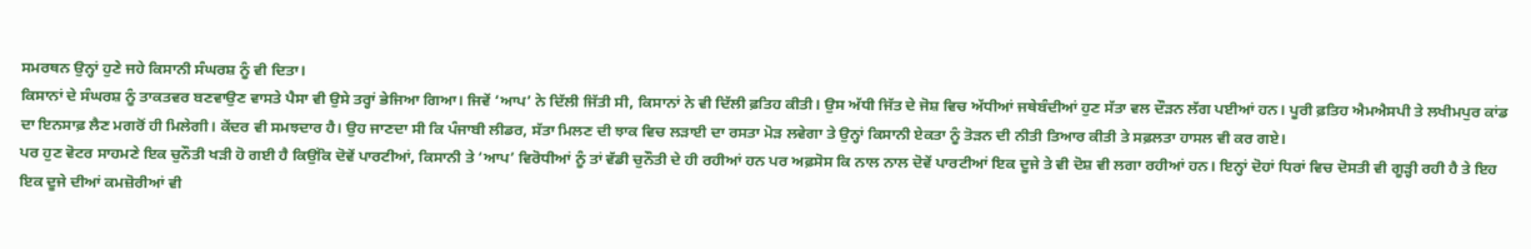ਸਮਰਥਨ ਉਨ੍ਹਾਂ ਹੁਣੇ ਜਹੇ ਕਿਸਾਨੀ ਸੰਘਰਸ਼ ਨੂੰ ਵੀ ਦਿਤਾ।
ਕਿਸਾਨਾਂ ਦੇ ਸੰਘਰਸ਼ ਨੂੰ ਤਾਕਤਵਰ ਬਣਵਾਉਣ ਵਾਸਤੇ ਪੈਸਾ ਵੀ ਉਸੇ ਤਰ੍ਹਾਂ ਭੇਜਿਆ ਗਿਆ। ਜਿਵੇਂ ‘ਆਪ’ ਨੇ ਦਿੱਲੀ ਜਿੱਤੀ ਸੀ, ਕਿਸਾਨਾਂ ਨੇ ਵੀ ਦਿੱਲੀ ਫ਼ਤਿਹ ਕੀਤੀ। ਉਸ ਅੱਧੀ ਜਿੱਤ ਦੇ ਜੋਸ਼ ਵਿਚ ਅੱਧੀਆਂ ਜਥੇਬੰਦੀਆਂ ਹੁਣ ਸੱਤਾ ਵਲ ਦੌੜਨ ਲੱਗ ਪਈਆਂ ਹਨ। ਪੂਰੀ ਫ਼ਤਿਹ ਐਮਐਸਪੀ ਤੇ ਲਖੀਮਪੁਰ ਕਾਂਡ ਦਾ ਇਨਸਾਫ਼ ਲੈਣ ਮਗਰੋਂ ਹੀ ਮਿਲੇਗੀ। ਕੇਂਦਰ ਵੀ ਸਮਝਦਾਰ ਹੈ। ਉਹ ਜਾਣਦਾ ਸੀ ਕਿ ਪੰਜਾਬੀ ਲੀਡਰ, ਸੱਤਾ ਮਿਲਣ ਦੀ ਝਾਕ ਵਿਚ ਲੜਾਈ ਦਾ ਰਸਤਾ ਮੋੜ ਲਵੇਗਾ ਤੇ ਉਨ੍ਹਾਂ ਕਿਸਾਨੀ ਏਕਤਾ ਨੂੰ ਤੋੜਨ ਦੀ ਨੀਤੀ ਤਿਆਰ ਕੀਤੀ ਤੇ ਸਫ਼ਲਤਾ ਹਾਸਲ ਵੀ ਕਰ ਗਏ।
ਪਰ ਹੁਣ ਵੋਟਰ ਸਾਹਮਣੇ ਇਕ ਚੁਨੌਤੀ ਖੜੀ ਹੋ ਗਈ ਹੈ ਕਿਉਂਕਿ ਦੋਵੇਂ ਪਾਰਟੀਆਂ, ਕਿਸਾਨੀ ਤੇ ‘ਆਪ’ ਵਿਰੋਧੀਆਂ ਨੂੰ ਤਾਂ ਵੱਡੀ ਚੁਨੌਤੀ ਦੇ ਹੀ ਰਹੀਆਂ ਹਨ ਪਰ ਅਫ਼ਸੋਸ ਕਿ ਨਾਲ ਨਾਲ ਦੋਵੇਂ ਪਾਰਟੀਆਂ ਇਕ ਦੂਜੇ ਤੇ ਵੀ ਦੋਸ਼ ਵੀ ਲਗਾ ਰਹੀਆਂ ਹਨ। ਇਨ੍ਹਾਂ ਦੋਹਾਂ ਧਿਰਾਂ ਵਿਚ ਦੋਸਤੀ ਵੀ ਗੂੜ੍ਹੀ ਰਹੀ ਹੈ ਤੇ ਇਹ ਇਕ ਦੂਜੇ ਦੀਆਂ ਕਮਜ਼ੋਰੀਆਂ ਵੀ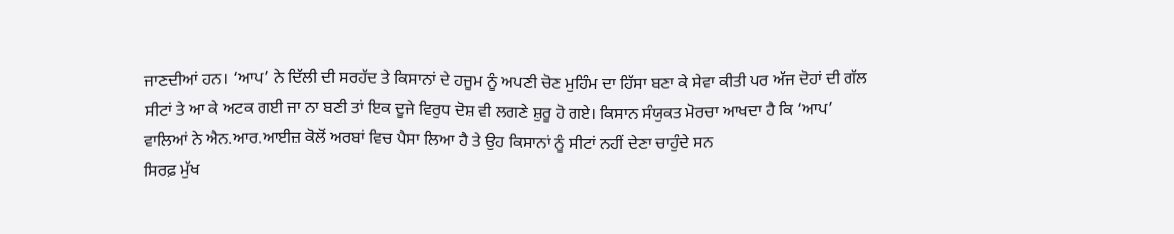ਜਾਣਦੀਆਂ ਹਨ। ‘ਆਪ’ ਨੇ ਦਿੱਲੀ ਦੀ ਸਰਹੱਦ ਤੇ ਕਿਸਾਨਾਂ ਦੇ ਹਜੂਮ ਨੂੰ ਅਪਣੀ ਚੋਣ ਮੁਹਿੰਮ ਦਾ ਹਿੱਸਾ ਬਣਾ ਕੇ ਸੇਵਾ ਕੀਤੀ ਪਰ ਅੱਜ ਦੋਹਾਂ ਦੀ ਗੱਲ ਸੀਟਾਂ ਤੇ ਆ ਕੇ ਅਟਕ ਗਈ ਜਾ ਨਾ ਬਣੀ ਤਾਂ ਇਕ ਦੂਜੇ ਵਿਰੁਧ ਦੋਸ਼ ਵੀ ਲਗਣੇ ਸ਼ੁਰੂ ਹੋ ਗਏ। ਕਿਸਾਨ ਸੰਯੁਕਤ ਮੋਰਚਾ ਆਖਦਾ ਹੈ ਕਿ ‘ਆਪ’ ਵਾਲਿਆਂ ਨੇ ਐਨ.ਆਰ.ਆਈਜ਼ ਕੋਲੋਂ ਅਰਬਾਂ ਵਿਚ ਪੈਸਾ ਲਿਆ ਹੈ ਤੇ ਉਹ ਕਿਸਾਨਾਂ ਨੂੰ ਸੀਟਾਂ ਨਹੀਂ ਦੇਣਾ ਚਾਹੁੰਦੇ ਸਨ
ਸਿਰਫ਼ ਮੁੱਖ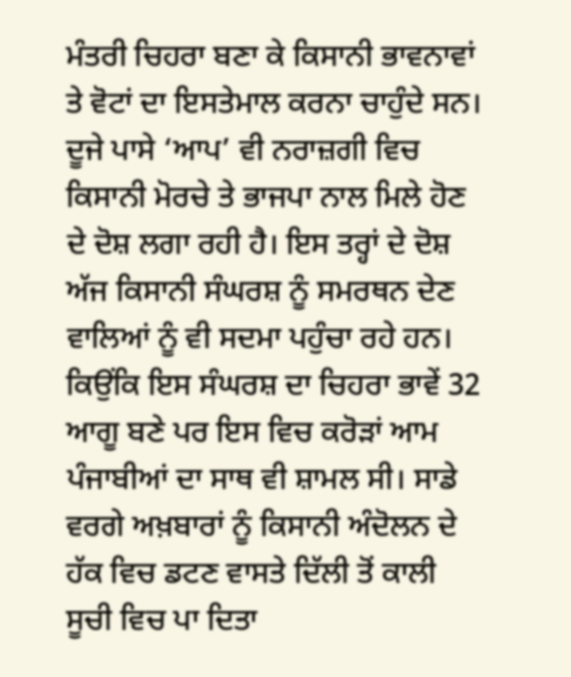ਮੰਤਰੀ ਚਿਹਰਾ ਬਣਾ ਕੇ ਕਿਸਾਨੀ ਭਾਵਨਾਵਾਂ ਤੇ ਵੋਟਾਂ ਦਾ ਇਸਤੇਮਾਲ ਕਰਨਾ ਚਾਹੁੰਦੇ ਸਨ। ਦੂਜੇ ਪਾਸੇ ‘ਆਪ’ ਵੀ ਨਰਾਜ਼ਗੀ ਵਿਚ ਕਿਸਾਨੀ ਮੋਰਚੇ ਤੇ ਭਾਜਪਾ ਨਾਲ ਮਿਲੇ ਹੋਣ ਦੇ ਦੋਸ਼ ਲਗਾ ਰਹੀ ਹੈ। ਇਸ ਤਰ੍ਹਾਂ ਦੇ ਦੋਸ਼ ਅੱਜ ਕਿਸਾਨੀ ਸੰਘਰਸ਼ ਨੂੰ ਸਮਰਥਨ ਦੇਣ ਵਾਲਿਆਂ ਨੂੰ ਵੀ ਸਦਮਾ ਪਹੁੰਚਾ ਰਹੇ ਹਨ। ਕਿਉਂਕਿ ਇਸ ਸੰਘਰਸ਼ ਦਾ ਚਿਹਰਾ ਭਾਵੇਂ 32 ਆਗੂ ਬਣੇ ਪਰ ਇਸ ਵਿਚ ਕਰੋੜਾਂ ਆਮ ਪੰਜਾਬੀਆਂ ਦਾ ਸਾਥ ਵੀ ਸ਼ਾਮਲ ਸੀ। ਸਾਡੇ ਵਰਗੇ ਅਖ਼ਬਾਰਾਂ ਨੂੰ ਕਿਸਾਨੀ ਅੰਦੋਲਨ ਦੇ ਹੱਕ ਵਿਚ ਡਟਣ ਵਾਸਤੇ ਦਿੱਲੀ ਤੋਂ ਕਾਲੀ ਸੂਚੀ ਵਿਚ ਪਾ ਦਿਤਾ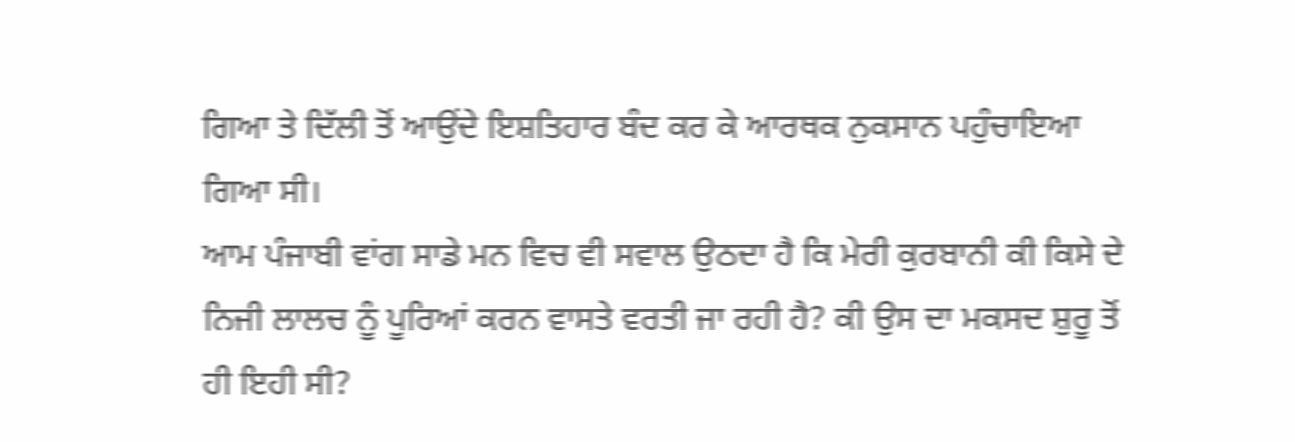ਗਿਆ ਤੇ ਦਿੱਲੀ ਤੋਂ ਆਉਂਦੇ ਇਸ਼ਤਿਹਾਰ ਬੰਦ ਕਰ ਕੇ ਆਰਥਕ ਨੁਕਸਾਨ ਪਹੁੰਚਾਇਆ ਗਿਆ ਸੀ।
ਆਮ ਪੰਜਾਬੀ ਵਾਂਗ ਸਾਡੇ ਮਨ ਵਿਚ ਵੀ ਸਵਾਲ ਉਠਦਾ ਹੈ ਕਿ ਮੇਰੀ ਕੁਰਬਾਨੀ ਕੀ ਕਿਸੇ ਦੇ ਨਿਜੀ ਲਾਲਚ ਨੂੰ ਪੂਰਿਆਂ ਕਰਨ ਵਾਸਤੇ ਵਰਤੀ ਜਾ ਰਹੀ ਹੈ? ਕੀ ਉਸ ਦਾ ਮਕਸਦ ਸ਼ੁਰੂ ਤੋਂ ਹੀ ਇਹੀ ਸੀ?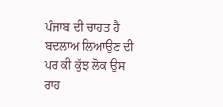ਪੰਜਾਬ ਦੀ ਚਾਹਤ ਹੈ ਬਦਲਾਅ ਲਿਆਉਣ ਦੀ ਪਰ ਕੀ ਕੁੱਝ ਲੋਕ ਉਸ ਰਾਹ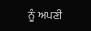ਨੂੰ ਅਪਣੀ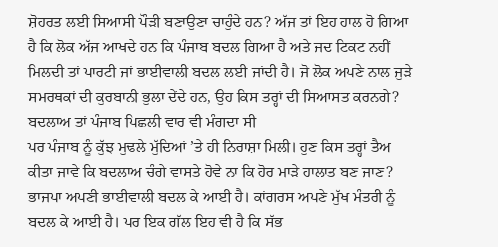ਸ਼ੋਹਰਤ ਲਈ ਸਿਆਸੀ ਪੌੜੀ ਬਣਾਉਣਾ ਚਾਹੁੰਦੇ ਹਨ? ਅੱਜ ਤਾਂ ਇਹ ਹਾਲ ਹੋ ਗਿਆ ਹੈ ਕਿ ਲੋਕ ਅੱਜ ਆਖਦੇ ਹਨ ਕਿ ਪੰਜਾਬ ਬਦਲ ਗਿਆ ਹੈ ਅਤੇ ਜਦ ਟਿਕਟ ਨਹੀਂ ਮਿਲਦੀ ਤਾਂ ਪਾਰਟੀ ਜਾਂ ਭਾਈਵਾਲੀ ਬਦਲ ਲਈ ਜਾਂਦੀ ਹੈ। ਜੋ ਲੋਕ ਅਪਣੇ ਨਾਲ ਜੁੜੇ ਸਮਰਥਕਾਂ ਦੀ ਕੁਰਬਾਨੀ ਭੁਲਾ ਦੇਂਦੇ ਹਨ, ਉਹ ਕਿਸ ਤਰ੍ਹਾਂ ਦੀ ਸਿਆਸਤ ਕਰਨਗੇ? ਬਦਲਾਅ ਤਾਂ ਪੰਜਾਬ ਪਿਛਲੀ ਵਾਰ ਵੀ ਮੰਗਦਾ ਸੀ
ਪਰ ਪੰਜਾਬ ਨੂੰ ਕੁੱਝ ਮੁਢਲੇ ਮੁੱਦਿਆਂ ’ਤੇ ਹੀ ਨਿਰਾਸ਼ਾ ਮਿਲੀ। ਹੁਣ ਕਿਸ ਤਰ੍ਹਾਂ ਤੈਅ ਕੀਤਾ ਜਾਵੇ ਕਿ ਬਦਲਾਅ ਚੰਗੇ ਵਾਸਤੇ ਹੋਵੇ ਨਾ ਕਿ ਹੋਰ ਮਾੜੇ ਹਾਲਾਤ ਬਣ ਜਾਣ? ਭਾਜਪਾ ਅਪਣੀ ਭਾਈਵਾਲੀ ਬਦਲ ਕੇ ਆਈ ਹੈ। ਕਾਂਗਰਸ ਅਪਣੇ ਮੁੱਖ ਮੰਤਰੀ ਨੂੰ ਬਦਲ ਕੇ ਆਈ ਹੈ। ਪਰ ਇਕ ਗੱਲ ਇਹ ਵੀ ਹੈ ਕਿ ਸੱਭ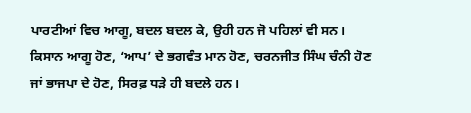ਪਾਰਟੀਆਂ ਵਿਚ ਆਗੂ, ਬਦਲ ਬਦਲ ਕੇ, ਉਹੀ ਹਨ ਜੋ ਪਹਿਲਾਂ ਵੀ ਸਨ। ਕਿਸਾਨ ਆਗੂ ਹੋਣ, ‘ਆਪ’ ਦੇ ਭਗਵੰਤ ਮਾਨ ਹੋਣ, ਚਰਨਜੀਤ ਸਿੰਘ ਚੰਨੀ ਹੋਣ ਜਾਂ ਭਾਜਪਾ ਦੇ ਹੋਣ, ਸਿਰਫ਼ ਧੜੇ ਹੀ ਬਦਲੇ ਹਨ।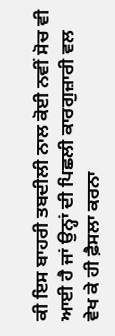ਕੀ ਇਸ ਬਾਹਰੀ ਤਬਦੀਲੀ ਨਾਲ ਕੋਈ ਨਵੀਂ ਸੋਚ ਵੀ ਆਈ ਹੈ ਜਾਂ ਉਨ੍ਹਾਂ ਦੀ ਪਿਛਲੀ ਕਾਰਗੁਜ਼ਾਰੀ ਵਲ ਵੇਖ ਕੇ ਹੀ ਫ਼ੈਸਲਾ ਕਰਨਾ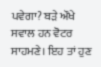ਪਵੇਗਾ? ਬੜੇ ਔਖੇ ਸਵਾਲ ਹਨ ਵੋਟਰ ਸਾਹਮਣੇ। ਇਹ ਤਾਂ ਹੁਣ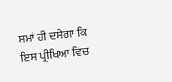ਸਮਾਂ ਹੀ ਦਸੇਗਾ ਕਿ ਇਸ ਪ੍ਰੀਖਿਆ ਵਿਚ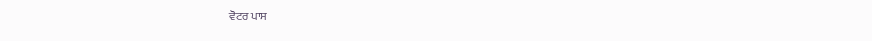ਵੋਟਰ ਪਾਸ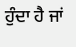ਹੁੰਦਾ ਹੈ ਜਾਂ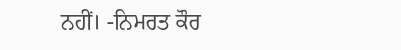ਨਹੀਂ। -ਨਿਮਰਤ ਕੌਰ